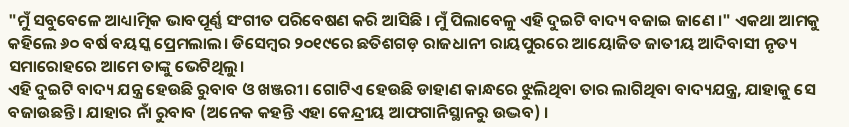"ମୁଁ ସବୁବେଳେ ଆଧ୍ୟାତ୍ମିକ ଭାବପୂର୍ଣ୍ଣ ସଂଗୀତ ପରିବେଷଣ କରି ଆସିଛି । ମୁଁ ପିଲାବେଳୁ ଏହି ଦୁଇଟି ବାଦ୍ୟ ବଜାଇ ଜାଣେ ।" ଏକଥା ଆମକୁ କହିଲେ ୬୦ ବର୍ଷ ବୟସ୍କ ପ୍ରେମଲାଲ। ଡିସେମ୍ବର ୨୦୧୯ରେ ଛତିଶଗଡ଼ ରାଜଧାନୀ ରାୟପୁରରେ ଆୟୋଜିତ ଜାତୀୟ ଆଦିବାସୀ ନୃତ୍ୟ ସମାରୋହରେ ଆମେ ତାଙ୍କୁ ଭେଟିଥିଲୁ।
ଏହି ଦୁଇଟି ବାଦ୍ୟ ଯନ୍ତ୍ର ହେଉଛି ରୁବାବ ଓ ଖଞ୍ଜରୀ। ଗୋଟିଏ ହେଉଛି ଡାହାଣ କାନ୍ଧରେ ଝୁଲିଥିବା ତାର ଲାଗିଥିବା ବାଦ୍ୟଯନ୍ତ୍ର, ଯାହାକୁ ସେ ବଜାଉଛନ୍ତି। ଯାହାର ନାଁ ରୁବାବ (ଅନେକ କହନ୍ତି ଏହା କେନ୍ଦ୍ରୀୟ ଆଫଗାନିସ୍ଥାନରୁ ଉଦ୍ଭବ) ।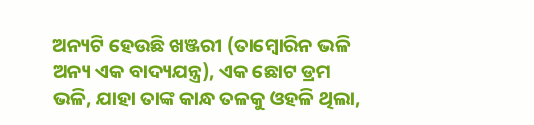ଅନ୍ୟଟି ହେଉଛି ଖଞ୍ଜରୀ (ତାମ୍ବୋରିନ ଭଳି ଅନ୍ୟ ଏକ ବାଦ୍ୟଯନ୍ତ୍ର), ଏକ ଛୋଟ ଡ୍ରମ ଭଳି, ଯାହା ତାଙ୍କ କାନ୍ଧ ତଳକୁ ଓହଳି ଥିଲା,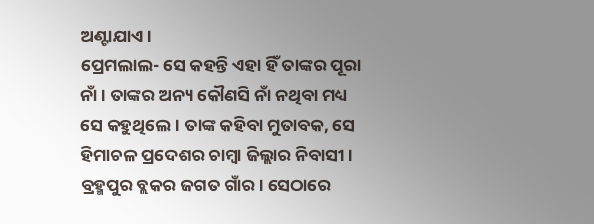ଅଣ୍ଟାଯାଏ।
ପ୍ରେମଲାଲ- ସେ କହନ୍ତି ଏହା ହିଁ ତାଙ୍କର ପୂରା ନାଁ । ତାଙ୍କର ଅନ୍ୟ କୌଣସି ନାଁ ନଥିବା ମଧ୍ୟ ସେ କହୁଥିଲେ। ତାଙ୍କ କହିବା ମୁତାବକ, ସେ ହିମାଚଳ ପ୍ରଦେଶର ଚାମ୍ବା ଜିଲ୍ଲାର ନିବାସୀ। ବ୍ରହ୍ମପୁର ବ୍ଲକର ଜଗତ ଗାଁର। ସେଠାରେ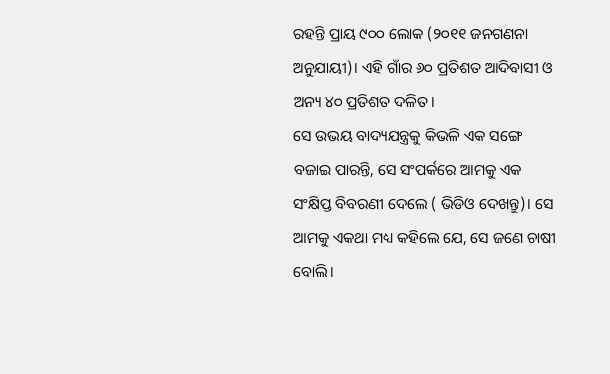ରହନ୍ତି ପ୍ରାୟ ୯୦୦ ଲୋକ (୨୦୧୧ ଜନଗଣନା ଅନୁଯାୟୀ)। ଏହି ଗାଁର ୬୦ ପ୍ରତିଶତ ଆଦିବାସୀ ଓ ଅନ୍ୟ ୪୦ ପ୍ରତିଶତ ଦଳିତ।
ସେ ଉଭୟ ବାଦ୍ୟଯନ୍ତ୍ରକୁ କିଭଳି ଏକ ସଙ୍ଗେ ବଜାଇ ପାରନ୍ତି, ସେ ସଂପର୍କରେ ଆମକୁ ଏକ ସଂକ୍ଷିପ୍ତ ବିବରଣୀ ଦେଲେ ( ଭିଡିଓ ଦେଖନ୍ତୁ)। ସେ ଆମକୁ ଏକଥା ମଧ୍ୟ କହିଲେ ଯେ, ସେ ଜଣେ ଚାଷୀ ବୋଲି।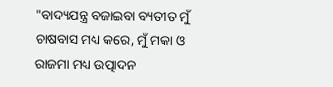"ବାଦ୍ୟଯନ୍ତ୍ର ବଜାଇବା ବ୍ୟତୀତ ମୁଁ ଚାଷବାସ ମଧ୍ୟ କରେ, ମୁଁ ମକା ଓ ରାଜମା ମଧ୍ୟ ଉତ୍ପାଦନ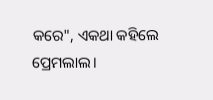କରେ", ଏକଥା କହିଲେ ପ୍ରେମଲାଲ।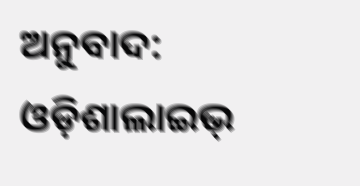ଅନୁବାଦ: ଓଡ଼ିଶାଲାଇଭ୍